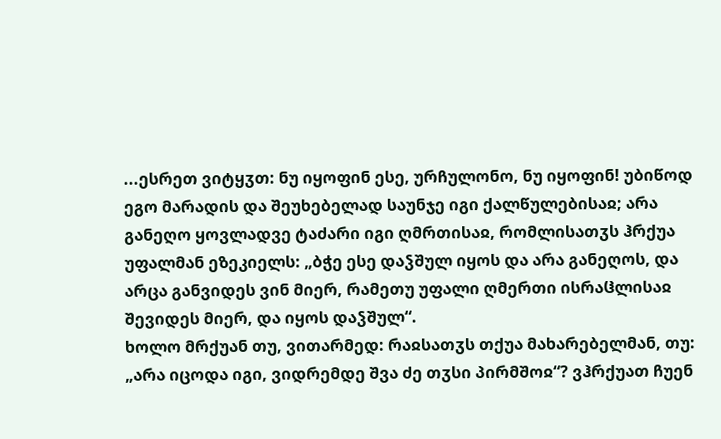...ესრეთ ვიტყჳთ: ნუ იყოფინ ესე, ურჩულონო, ნუ იყოფინ! უბიწოდ ეგო მარადის და შეუხებელად საუნჯე იგი ქალწულებისაჲ; არა განეღო ყოვლადვე ტაძარი იგი ღმრთისაჲ, რომლისათჳს ჰრქუა უფალმან ეზეკიელს: „ბჭე ესე დაჴშულ იყოს და არა განეღოს, და არცა განვიდეს ვინ მიერ, რამეთუ უფალი ღმერთი ისრაჱლისაჲ შევიდეს მიერ, და იყოს დაჴშულ“.
ხოლო მრქუან თუ, ვითარმედ: რაჲსათჳს თქუა მახარებელმან, თუ: „არა იცოდა იგი, ვიდრემდე შვა ძე თჳსი პირმშოჲ“? ვჰრქუათ ჩუენ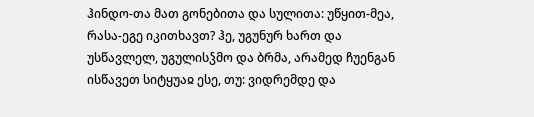ჰინდო-თა მათ გონებითა და სულითა: უწყით-მეა, რასა-ეგე იკითხავთ? ჰე, უგუნურ ხართ და უსწავლელ, უგულისჴმო და ბრმა, არამედ ჩუენგან ისწავეთ სიტყუაჲ ესე, თუ: ვიდრემდე და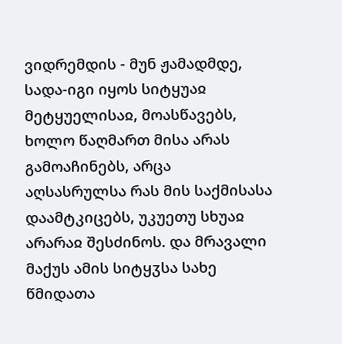ვიდრემდის - მუნ ჟამადმდე, სადა-იგი იყოს სიტყუაჲ მეტყუელისაჲ, მოასწავებს, ხოლო წაღმართ მისა არას გამოაჩინებს, არცა აღსასრულსა რას მის საქმისასა დაამტკიცებს, უკუეთუ სხუაჲ არარაჲ შესძინოს. და მრავალი მაქუს ამის სიტყჳსა სახე წმიდათა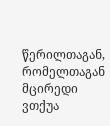წერილთაგან, რომელთაგან მცირედი ვთქუა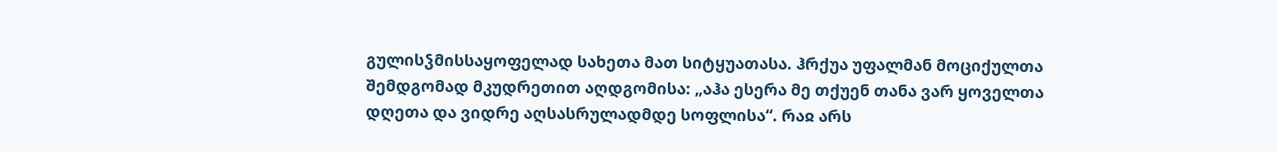გულისჴმისსაყოფელად სახეთა მათ სიტყუათასა. ჰრქუა უფალმან მოციქულთა შემდგომად მკუდრეთით აღდგომისა: „აჰა ესერა მე თქუენ თანა ვარ ყოველთა დღეთა და ვიდრე აღსასრულადმდე სოფლისა“. რაჲ არს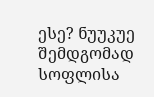ესე? ნუუკუე შემდგომად სოფლისა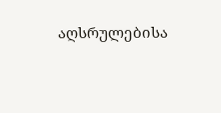აღსრულებისა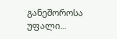განეშოროსა უფალი...